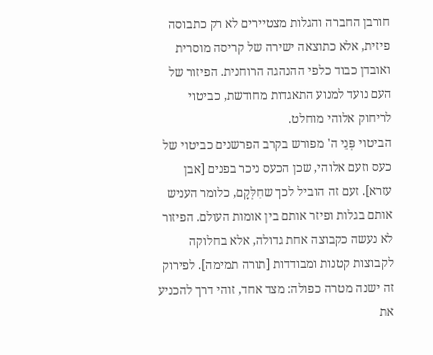חורבן החברה והגלות מצטיירים לא רק כתבוסה פיזית, אלא כתוצאה ישירה של קריסה מוסרית ואובדן כבוד כלפי ההנהגה הרוחנית. הפיזור של העם נועד למנוע התאגדות מחודשת, כביטוי לריחוק אלוהי מוחלט.
הביטוי פְּנֵי ה' מפורש בקרב הפרשנים כביטוי של כעס וזעם אלוהי, שכן הכעס ניכר בפנים [אבן עזרא]. זעם זה הוביל לכך שחִלְּקָם, כלומר העניש אותם בגלות ופיזר אותם בין אומות העולם. הפיזור לא נעשה כקבוצה אחת גדולה, אלא בחלוקה לקבוצות קטנות ומבודדות [תורה תמימה]. לפירוק זה ישנה מטרה כפולה: מצד אחד, זוהי דרך להכניע את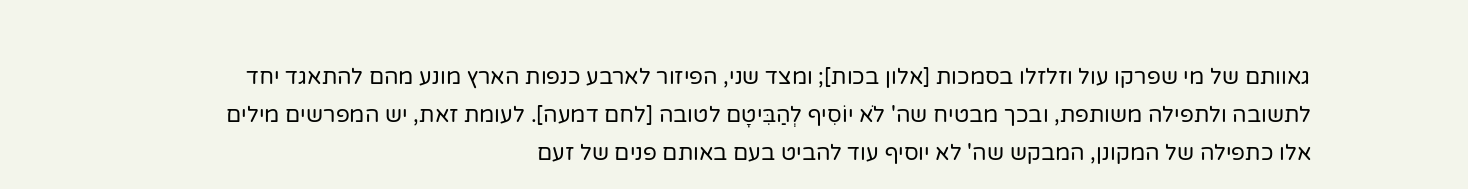גאוותם של מי שפרקו עול וזלזלו בסמכות [אלון בכות]; ומצד שני, הפיזור לארבע כנפות הארץ מונע מהם להתאגד יחד לתשובה ולתפילה משותפת, ובכך מבטיח שה' לֹא יוֹסִיף לְהַבִּיטָם לטובה [לחם דמעה]. לעומת זאת, יש המפרשים מילים אלו כתפילה של המקונן, המבקש שה' לא יוסיף עוד להביט בעם באותם פנים של זעם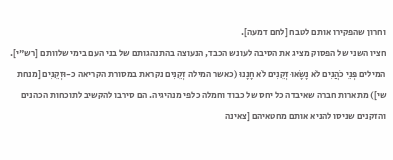וחרון שהפקירו אותם לטבח [לחם דמעה].
חציו השני של הפסוק מציג את הסיבה לעונש הכבד, הנעוצה בהתנהגותם של בני העם בימי שלוותם [רש"י]. המילים פְּנֵי כֹהֲנִים לֹא נָשָׂאוּ זְקֵנִים לֹא חָנָנוּ (כאשר המילה זְקֵנִים נקראת במסורת הקריאה כ-וּזְקֵנִים [מנחת שי]) מתארות חברה שאיבדה כל יחס של כבוד וחמלה כלפי מנהיגיה. הם סירבו להקשיב לתוכחות הכהנים והזקנים שניסו להניא אותם מחטאיהם [צאינה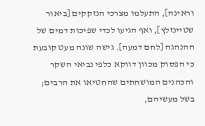וראינה], התעלמו מצרכי הנזקקים [ביאור שטיינזלץ], ואף הגיעו לכדי שפיכות דמים של ההנהגה [לחם דמעה]. גישה שונה מעט קובעת כי הפסוק מכוון דווקא כלפי נביאי השקר והכהנים המושחתים שהחטיאו את הרבים; בשל מעשיהם,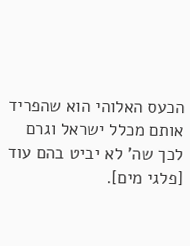הכעס האלוהי הוא שהפריד אותם מכלל ישראל וגרם לכך שה' לא יביט בהם עוד [פלגי מים].